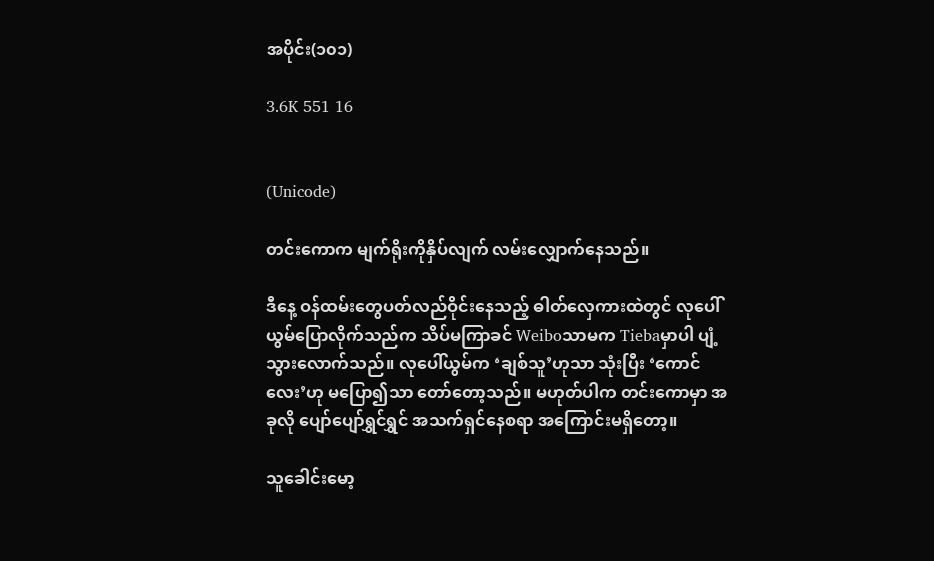အပိုင်း(၁၀၁)

3.6K 551 16


(Unicode)

တင်းကောက မျက်ရိုးကိုနှိပ်လျက် လမ်းလျှောက်နေသည်။

ဒီနေ့ ဝန်ထမ်းတွေပတ်လည်ဝိုင်းနေသည့် ဓါတ်လှေကားထဲတွင် လုပေါ်ယွမ်ပြောလိုက်သည်က သိပ်မကြာခင် Weiboသာမက Tiebaမှာပါ ပျံ့သွားလောက်သည်။ လုပေါ်ယွမ်က ‘ချစ်သူ’ဟုသာ သုံးပြီး ‘ကောင်လေး’ဟု မပြော၍သာ တော်တော့သည်။ မဟုတ်ပါက တင်းကောမှာ အခုလို ပျော်ပျော်ရွှင်ရွှင် အသက်ရှင်နေစရာ အကြောင်းမရှိတော့။

သူခေါင်းမော့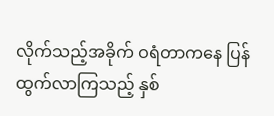လိုက်သည့်အခိုက် ဝရံတာကနေ ပြန်ထွက်လာကြသည့် နှစ်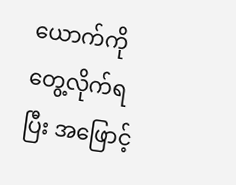ယောက်ကို တွေ့လိုက်ရပြီး အဖြောင့်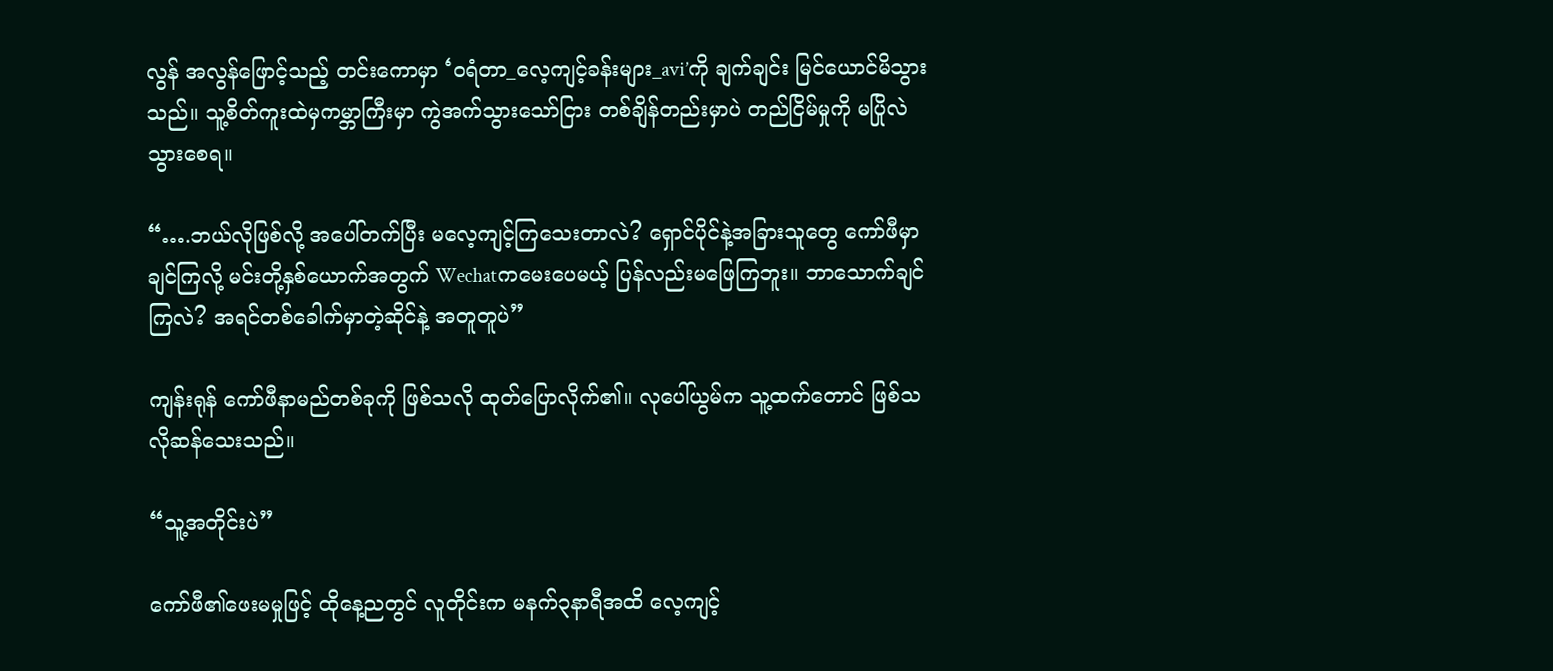လွန် အလွန်ဖြောင့်သည့် တင်းကောမှာ ‘ဝရံတာ_လေ့ကျင့်ခန်းများ_avi’ကို ချက်ချင်း မြင်ယောင်မိသွားသည်။ သူ့စိတ်ကူးထဲမှကမ္ဘာကြီးမှာ ကွဲအက်သွားသော်ငြား တစ်ချိန်တည်းမှာပဲ တည်ငြိမ်မှုကို မပြိုလဲသွားစေရ။

“….ဘယ်လိုဖြစ်လို့ အပေါ်တက်ပြီး မလေ့ကျင့်ကြသေးတာလဲ? ရှောင်ပိုင်နဲ့အခြားသူတွေ ကော်ဖီမှာချင်ကြလို့ မင်းတို့နှစ်ယောက်အတွက် Wechatကမေးပေမယ့် ပြန်လည်းမဖြေကြဘူး။ ဘာသောက်ချင်ကြလဲ? အရင်တစ်ခေါက်မှာတဲ့ဆိုင်နဲ့ အတူတူပဲ”

ကျန်းရုန် ကော်ဖီနာမည်တစ်ခုကို ဖြစ်သလို ထုတ်ပြောလိုက်၏။ လုပေါ်ယွမ်က သူ့ထက်တောင် ဖြစ်သလိုဆန်သေးသည်။

“သူ့အတိုင်းပဲ”

ကော်ဖီ၏ဖေးမမှုဖြင့် ထိုနေ့ညတွင် လူတိုင်းက မနက်၃နာရီအထိ လေ့ကျင့်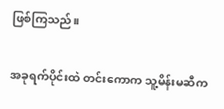ဖြစ်ကြသည်။

အခုရက်ပိုင်းထဲ တင်းကောက သူ့မိန်းမဆီက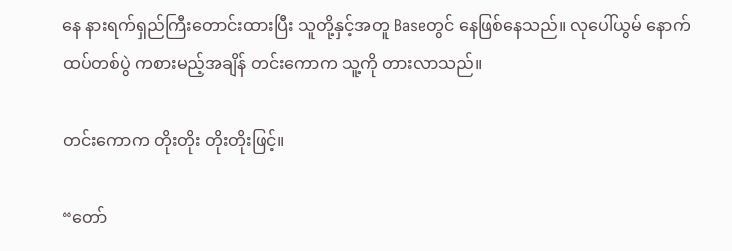နေ နားရက်ရှည်ကြီးတောင်းထားပြီး သူတို့နှင့်အတူ Baseတွင် နေဖြစ်နေသည်။ လုပေါ်ယွမ် နောက်ထပ်တစ်ပွဲ ကစားမည့်အချိန် တင်းကောက သူ့ကို တားလာသည်။

တင်းကောက တိုးတိုး တိုးတိုးဖြင့်။

“တော်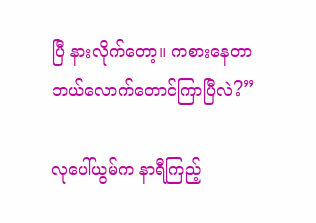ပြီ နားလိုက်တော့။ ကစားနေတာ ဘယ်လောက်တောင်ကြာပြီလဲ?”

လုပေါ်ယွမ်က နာရီကြည့်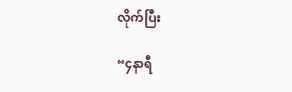လိုက်ပြီး

“၄နာရီ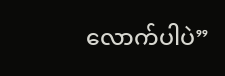လောက်ပါပဲ”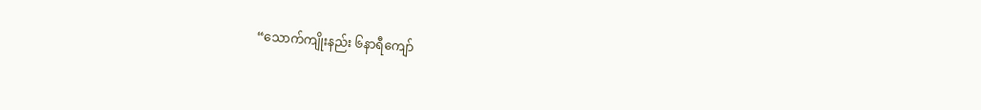“သောက်ကျိုးနည်း ၆နာရီကျော်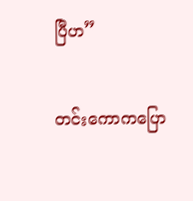ပြီဟ”

တင်းကောကပြော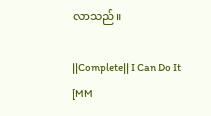လာသည်။

||Complete|| I Can Do It [MM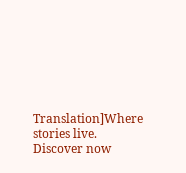Translation]Where stories live. Discover now